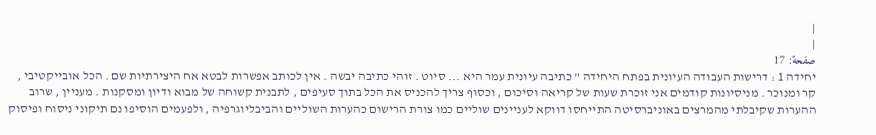|
|
صفحة: 17
יחידה 1 : דרישות העבודה העיונית בפתח היחידה " כתיבה עיונית עמר היא ... סיוט . זוהי כתיבה יבשה . אין לכותב אפשרות לבטא אח היצירתיות שם . הכל אובייקטיבי , קר ומנוכר . מניסיונות קודמים אני זוכרת שעות של קריאה וסיכום , וכסוף צריך להכניס את הכל בתוך סעיפים , לתבנית קשוחה של מבוא ודיון ומסקנות . מעניין , שרוב ההערות שקיבלתי מהמרצים באוניברסיטה התייחסו דווקא לעניינים שוליים כמו צורת הרישום כהערות השוליים והביבליוגרפיה , ולפעמים הוסיפו נם תיקוני ניסוח ופיסוק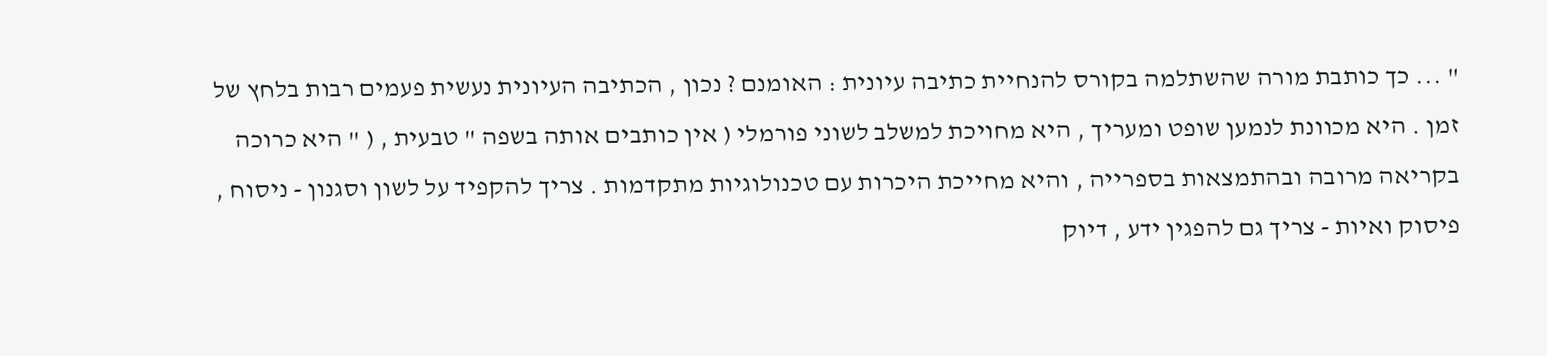" ... כך כותבת מורה שהשתלמה בקורס להנחיית כתיבה עיונית : האומנם ? נכון , הכתיבה העיונית נעשית פעמים רבות בלחץ של זמן . היא מכוונת לנמען שופט ומעריך , היא מחויכת למשלב לשוני פורמלי ( אין כותבים אותה בשפה " טבעית , ( " היא כרוכה בקריאה מרובה ובהתמצאות בספרייה , והיא מחייכת היכרות עם טכנולוגיות מתקדמות . צריך להקפיד על לשון וסגנון - ניסוח , פיסוק ואיות - צריך גם להפגין ידע , דיוק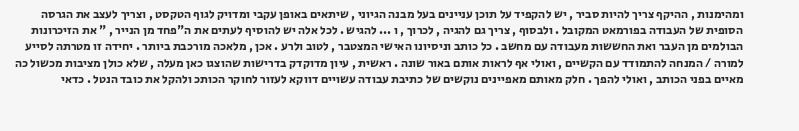ומהימנות , ההיקף צריך להיות סביר , יש להקפיד על תוכן עניינים בעל מבנה הגיוני , שיתאים באופן עקבי ומדויק לגוף הטקסט , וצריך לעצב את הגרסה הסופית של העבודה בפורמאט המקובל . ולבסוף , צריך גם להגיה , לכרוך , ו ... להגיש . לכל אלה יש להוסיף לעתים את ה"פחד מן הנייר , " את הזיכרונות הבולמים מן העבר ואת החששות מעבודה עם מחשב . כל כותב וניסיונו האישי המצטבר , לטוב ולרע . אכן , מלאכה מורכבת ביותר . יחידה זו מטרתה לסייע למורה / המנחה להתמודד עם הקשיים , ואולי אף לראות אותם באור שונה . ראשית , עיון מדוקדק בדרישות שהוצגו כאן מעלה , שלא כולן מציבות מכשול כה מאיים בפני הכותב , ואולי להפך . חלק מאותם מאפיינים נוקשים של כתיבת עבודה עשויים דווקא לעזור לחוקר הכותכ ולהקל את כובד הנטל . כדאי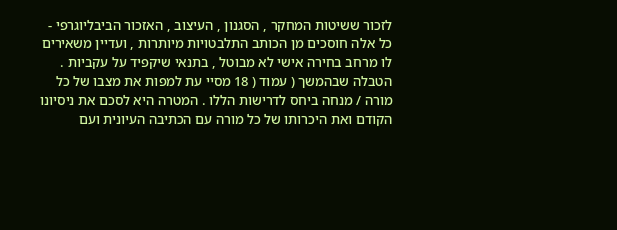לזכור ששיטות המחקר , הסגנון , העיצוב , האזכור הביבליוגרפי - כל אלה חוסכים מן הכותב התלבטויות מיותרות , ועדיין משאירים לו מרחב בחירה אישי לא מבוטל , בתנאי שיקפיד על עקביות . הטבלה שבהמשך ( עמוד ( 18 מסיי עת למפות את מצבו של כל מורה / מנחה ביחס לדרישות הללו . המטרה היא לסכם את ניסיונו הקודם ואת היכרותו של כל מורה עם הכתיבה העיונית ועם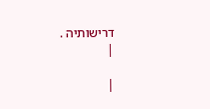דרישותיה .
|

|